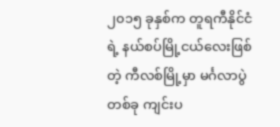၂၀၁၅ ခုနှစ်က တူရကီနိုင်ငံရဲ့ နယ်စပ်မြို့ငယ်လေးဖြစ်တဲ့ ကီလစ်မြို့မှာ မင်္ဂလာပွဲတစ်ခု ကျင်းပ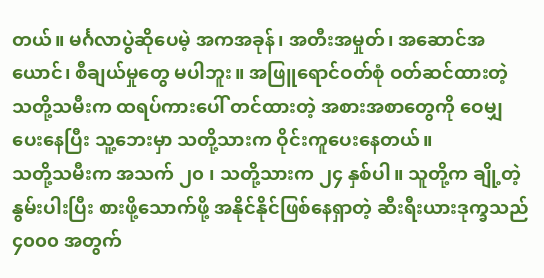တယ်။ မင်္ဂလာပွဲဆိုပေမဲ့ အကအခုန်၊ အတီးအမှုတ်၊ အဆောင်အယောင်၊ စီချယ်မှုတွေ မပါဘူး။ အဖြူရောင်ဝတ်စုံ ဝတ်ဆင်ထားတဲ့ သတို့သမီးက ထရပ်ကားပေါ် တင်ထားတဲ့ အစားအစာတွေကို ဝေမျှပေးနေပြီး သူ့ဘေးမှာ သတို့သားက ဝိုင်းကူပေးနေတယ်။
သတို့သမီးက အသက် ၂၀ ၊ သတို့သားက ၂၄ နှစ်ပါ။ သူတို့က ချို့တဲ့နွမ်းပါးပြီး စားဖို့သောက်ဖို့ အနိုင်နိုင်ဖြစ်နေရှာတဲ့ ဆီးရီးယားဒုက္ခသည် ၄၀၀၀ အတွက်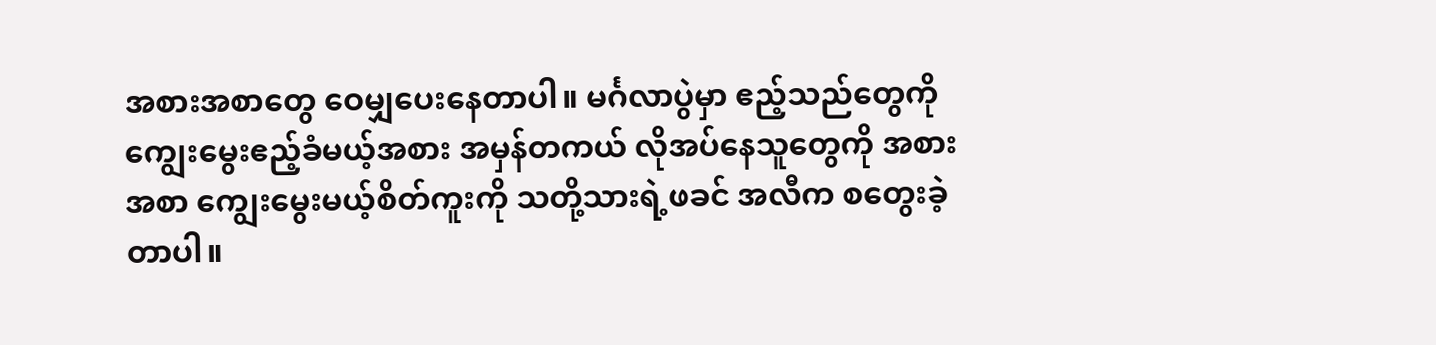အစားအစာတွေ ဝေမျှပေးနေတာပါ။ မင်္ဂလာပွဲမှာ ဧည့်သည်တွေကို ကျွေးမွေးဧည့်ခံမယ့်အစား အမှန်တကယ် လိုအပ်နေသူတွေကို အစားအစာ ကျွေးမွေးမယ့်စိတ်ကူးကို သတို့သားရဲ့ဖခင် အလီက စတွေးခဲ့တာပါ။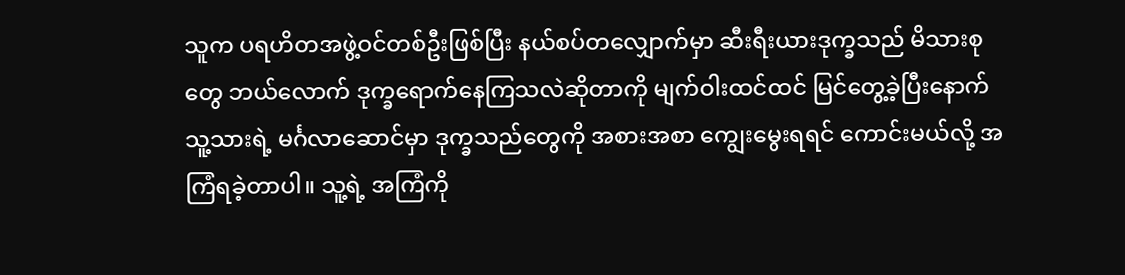သူက ပရဟိတအဖွဲ့ဝင်တစ်ဦးဖြစ်ပြီး နယ်စပ်တလျှောက်မှာ ဆီးရီးယားဒုက္ခသည် မိသားစုတွေ ဘယ်လောက် ဒုက္ခရောက်နေကြသလဲဆိုတာကို မျက်ဝါးထင်ထင် မြင်တွေ့ခဲ့ပြီးနောက် သူ့သားရဲ့ မင်္ဂလာဆောင်မှာ ဒုက္ခသည်တွေကို အစားအစာ ကျွေးမွေးရရင် ကောင်းမယ်လို့ အကြံရခဲ့တာပါ။ သူ့ရဲ့ အကြံကို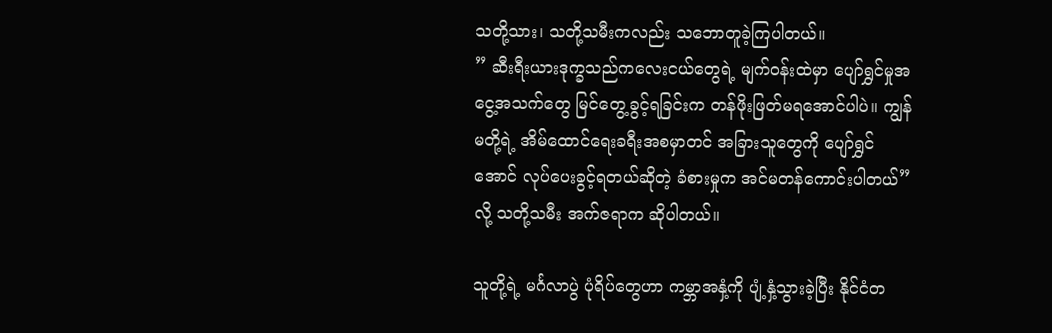သတို့သား၊ သတို့သမီးကလည်း သဘောတူခဲ့ကြပါတယ်။
” ဆီးရီးယားဒုက္ခသည်ကလေးငယ်တွေရဲ့ မျက်ဝန်းထဲမှာ ပျော်ရွှင်မှုအငွေ့အသက်တွေ မြင်တွေ့ခွင့်ရခြင်းက တန်ဖိုးဖြတ်မရအောင်ပါပဲ။ ကျွန်မတို့ရဲ့ အိမ်ထောင်ရေးခရီးအစမှာတင် အခြားသူတွေကို ပျော်ရွှင်အောင် လုပ်ပေးခွင့်ရတယ်ဆိုတဲ့ ခံစားမှုက အင်မတန်ကောင်းပါတယ်”လို့ သတို့သမီး အက်ဇရာက ဆိုပါတယ်။

သူတို့ရဲ့ မင်္ဂလာပွဲ ပုံရိပ်တွေဟာ ကမ္ဘာအနှံ့ကို ပျံ့နှံ့သွားခဲ့ပြီး နိုင်ငံတ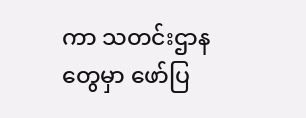ကာ သတင်းဌာနတွေမှာ ဖော်ပြ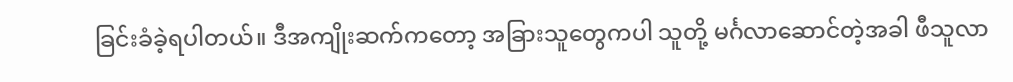ခြင်းခံခဲ့ရပါတယ်။ ဒီအကျိုးဆက်ကတော့ အခြားသူတွေကပါ သူတို့ မင်္ဂလာဆောင်တဲ့အခါ ဖီသူလာ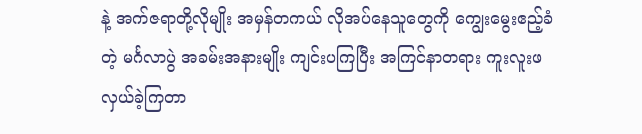နဲ့ အက်ဇရာတို့လိုမျိုး အမှန်တကယ် လိုအပ်နေသူတွေကို ကျွေးမွေးဧည့်ခံတဲ့ မင်္ဂလာပွဲ အခမ်းအနားမျိုး ကျင်းပကြပြီး အကြင်နာတရား ကူးလူးဖလှယ်ခဲ့ကြတာ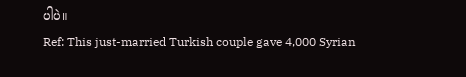ပါပဲ။
Ref: This just-married Turkish couple gave 4,000 Syrian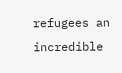refugees an incredible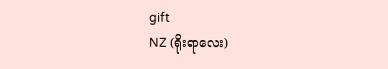gift
NZ (ရိုးရာလေး)